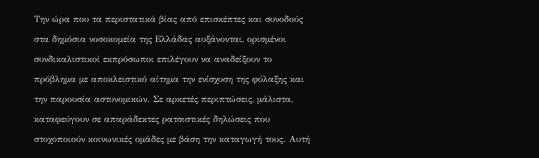Την ώρα που τα περιστατικά βίας από επισκέπτες και συνοδούς στα δημόσια νοσοκομεία της Ελλάδας αυξάνονται, ορισμένοι συνδικαλιστικοί εκπρόσωποι επιλέγουν να αναδείξουν το πρόβλημα με αποκλειστικό αίτημα την ενίσχυση της φύλαξης και την παρουσία αστυνομικών. Σε αρκετές περιπτώσεις, μάλιστα, καταφεύγουν σε απαράδεκτες ρατσιστικές δηλώσεις που στοχοποιούν κοινωνικές ομάδες με βάση την καταγωγή τους. Αυτή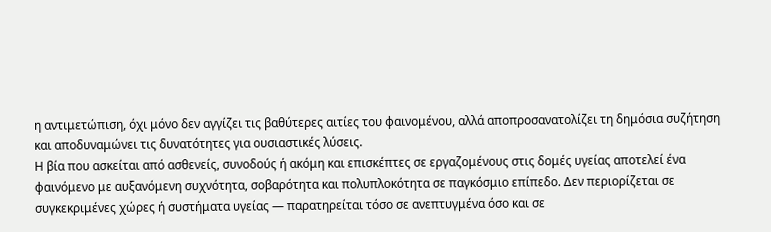η αντιμετώπιση, όχι μόνο δεν αγγίζει τις βαθύτερες αιτίες του φαινομένου, αλλά αποπροσανατολίζει τη δημόσια συζήτηση και αποδυναμώνει τις δυνατότητες για ουσιαστικές λύσεις.
Η βία που ασκείται από ασθενείς, συνοδούς ή ακόμη και επισκέπτες σε εργαζομένους στις δομές υγείας αποτελεί ένα φαινόμενο με αυξανόμενη συχνότητα, σοβαρότητα και πολυπλοκότητα σε παγκόσμιο επίπεδο. Δεν περιορίζεται σε συγκεκριμένες χώρες ή συστήματα υγείας — παρατηρείται τόσο σε ανεπτυγμένα όσο και σε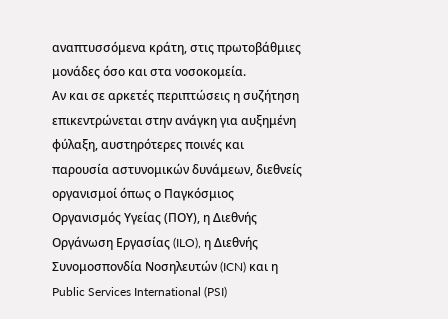αναπτυσσόμενα κράτη, στις πρωτοβάθμιες μονάδες όσο και στα νοσοκομεία.
Αν και σε αρκετές περιπτώσεις η συζήτηση επικεντρώνεται στην ανάγκη για αυξημένη φύλαξη, αυστηρότερες ποινές και παρουσία αστυνομικών δυνάμεων, διεθνείς οργανισμοί όπως ο Παγκόσμιος Οργανισμός Υγείας (ΠΟΥ), η Διεθνής Οργάνωση Εργασίας (ILO), η Διεθνής Συνομοσπονδία Νοσηλευτών (ICN) και η Public Services International (PSI)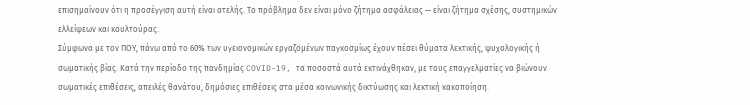επισημαίνουν ότι η προσέγγιση αυτή είναι ατελής. Το πρόβλημα δεν είναι μόνο ζήτημα ασφάλειας — είναι ζήτημα σχέσης, συστημικών ελλείψεων και κουλτούρας.
Σύμφωνα με τον ΠΟΥ, πάνω από το 60% των υγειονομικών εργαζομένων παγκοσμίως έχουν πέσει θύματα λεκτικής, ψυχολογικής ή σωματικής βίας. Κατά την περίοδο της πανδημίας COVID-19, τα ποσοστά αυτά εκτινάχθηκαν, με τους επαγγελματίες να βιώνουν σωματικές επιθέσεις, απειλές θανάτου, δημόσιες επιθέσεις στα μέσα κοινωνικής δικτύωσης και λεκτική κακοποίηση.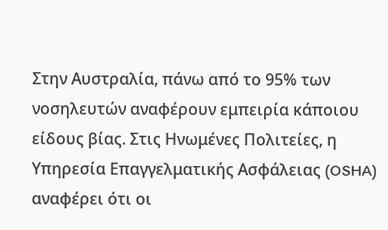Στην Αυστραλία, πάνω από το 95% των νοσηλευτών αναφέρουν εμπειρία κάποιου είδους βίας. Στις Ηνωμένες Πολιτείες, η Υπηρεσία Επαγγελματικής Ασφάλειας (OSHA) αναφέρει ότι οι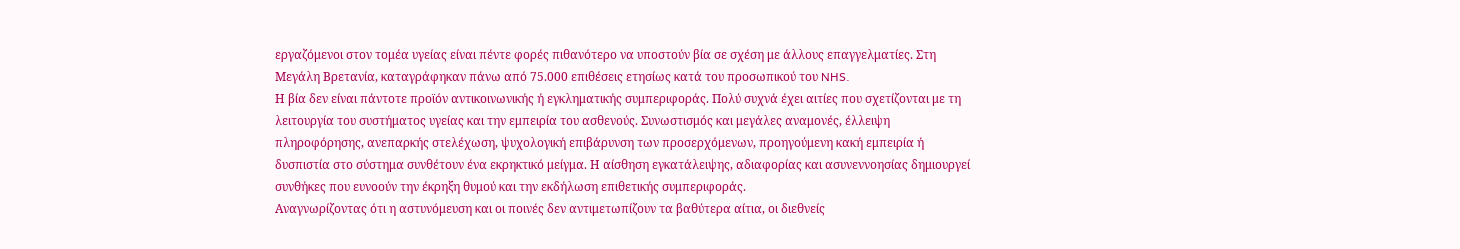εργαζόμενοι στον τομέα υγείας είναι πέντε φορές πιθανότερο να υποστούν βία σε σχέση με άλλους επαγγελματίες. Στη Μεγάλη Βρετανία, καταγράφηκαν πάνω από 75.000 επιθέσεις ετησίως κατά του προσωπικού του NHS.
Η βία δεν είναι πάντοτε προϊόν αντικοινωνικής ή εγκληματικής συμπεριφοράς. Πολύ συχνά έχει αιτίες που σχετίζονται με τη λειτουργία του συστήματος υγείας και την εμπειρία του ασθενούς. Συνωστισμός και μεγάλες αναμονές, έλλειψη πληροφόρησης, ανεπαρκής στελέχωση, ψυχολογική επιβάρυνση των προσερχόμενων, προηγούμενη κακή εμπειρία ή δυσπιστία στο σύστημα συνθέτουν ένα εκρηκτικό μείγμα. Η αίσθηση εγκατάλειψης, αδιαφορίας και ασυνεννοησίας δημιουργεί συνθήκες που ευνοούν την έκρηξη θυμού και την εκδήλωση επιθετικής συμπεριφοράς.
Αναγνωρίζοντας ότι η αστυνόμευση και οι ποινές δεν αντιμετωπίζουν τα βαθύτερα αίτια, οι διεθνείς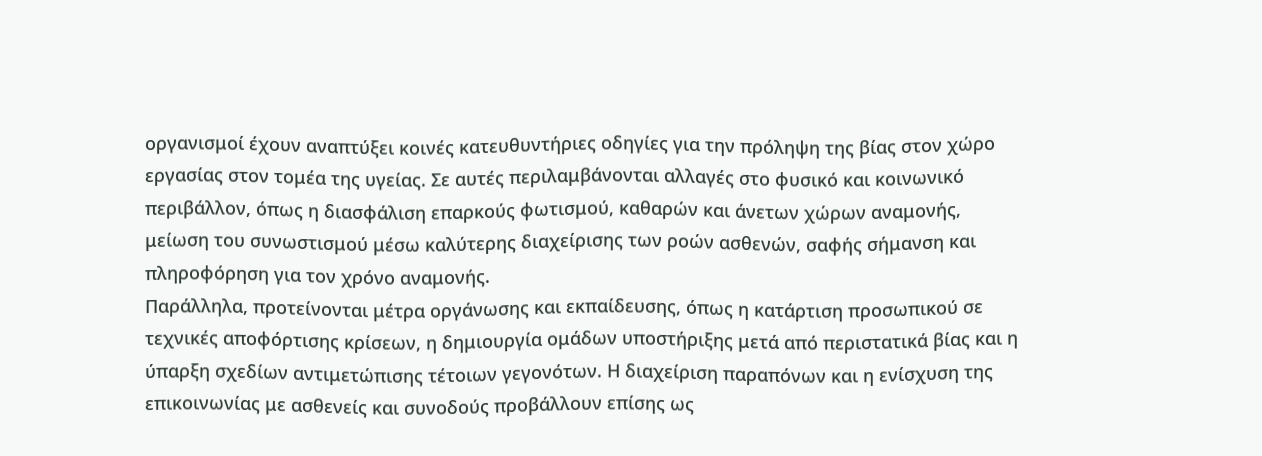οργανισμοί έχουν αναπτύξει κοινές κατευθυντήριες οδηγίες για την πρόληψη της βίας στον χώρο εργασίας στον τομέα της υγείας. Σε αυτές περιλαμβάνονται αλλαγές στο φυσικό και κοινωνικό περιβάλλον, όπως η διασφάλιση επαρκούς φωτισμού, καθαρών και άνετων χώρων αναμονής, μείωση του συνωστισμού μέσω καλύτερης διαχείρισης των ροών ασθενών, σαφής σήμανση και πληροφόρηση για τον χρόνο αναμονής.
Παράλληλα, προτείνονται μέτρα οργάνωσης και εκπαίδευσης, όπως η κατάρτιση προσωπικού σε τεχνικές αποφόρτισης κρίσεων, η δημιουργία ομάδων υποστήριξης μετά από περιστατικά βίας και η ύπαρξη σχεδίων αντιμετώπισης τέτοιων γεγονότων. Η διαχείριση παραπόνων και η ενίσχυση της επικοινωνίας με ασθενείς και συνοδούς προβάλλουν επίσης ως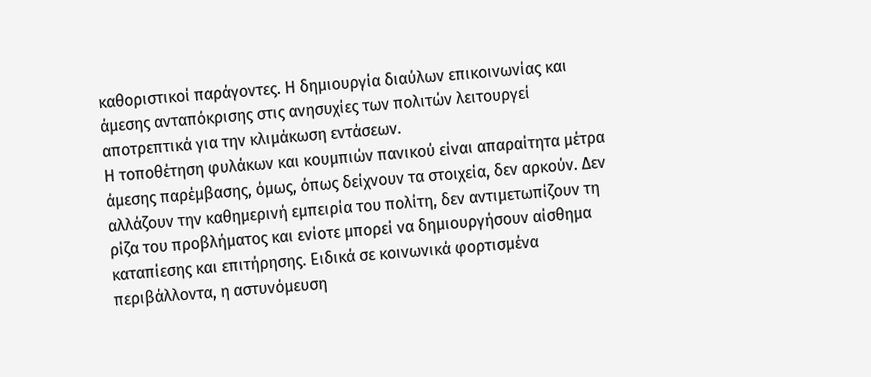καθοριστικοί παράγοντες. Η δημιουργία διαύλων επικοινωνίας και άμεσης ανταπόκρισης στις ανησυχίες των πολιτών λειτουργεί αποτρεπτικά για την κλιμάκωση εντάσεων.
Η τοποθέτηση φυλάκων και κουμπιών πανικού είναι απαραίτητα μέτρα άμεσης παρέμβασης, όμως, όπως δείχνουν τα στοιχεία, δεν αρκούν. Δεν αλλάζουν την καθημερινή εμπειρία του πολίτη, δεν αντιμετωπίζουν τη ρίζα του προβλήματος και ενίοτε μπορεί να δημιουργήσουν αίσθημα καταπίεσης και επιτήρησης. Ειδικά σε κοινωνικά φορτισμένα περιβάλλοντα, η αστυνόμευση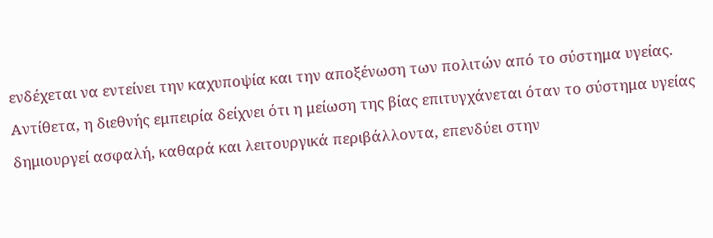ενδέχεται να εντείνει την καχυποψία και την αποξένωση των πολιτών από το σύστημα υγείας.
Αντίθετα, η διεθνής εμπειρία δείχνει ότι η μείωση της βίας επιτυγχάνεται όταν το σύστημα υγείας δημιουργεί ασφαλή, καθαρά και λειτουργικά περιβάλλοντα, επενδύει στην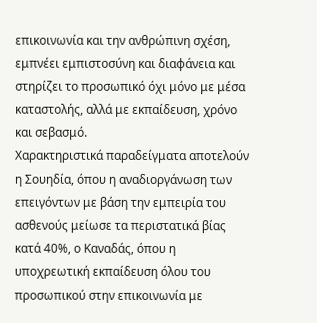επικοινωνία και την ανθρώπινη σχέση, εμπνέει εμπιστοσύνη και διαφάνεια και στηρίζει το προσωπικό όχι μόνο με μέσα καταστολής, αλλά με εκπαίδευση, χρόνο και σεβασμό.
Χαρακτηριστικά παραδείγματα αποτελούν η Σουηδία, όπου η αναδιοργάνωση των επειγόντων με βάση την εμπειρία του ασθενούς μείωσε τα περιστατικά βίας κατά 40%, ο Καναδάς, όπου η υποχρεωτική εκπαίδευση όλου του προσωπικού στην επικοινωνία με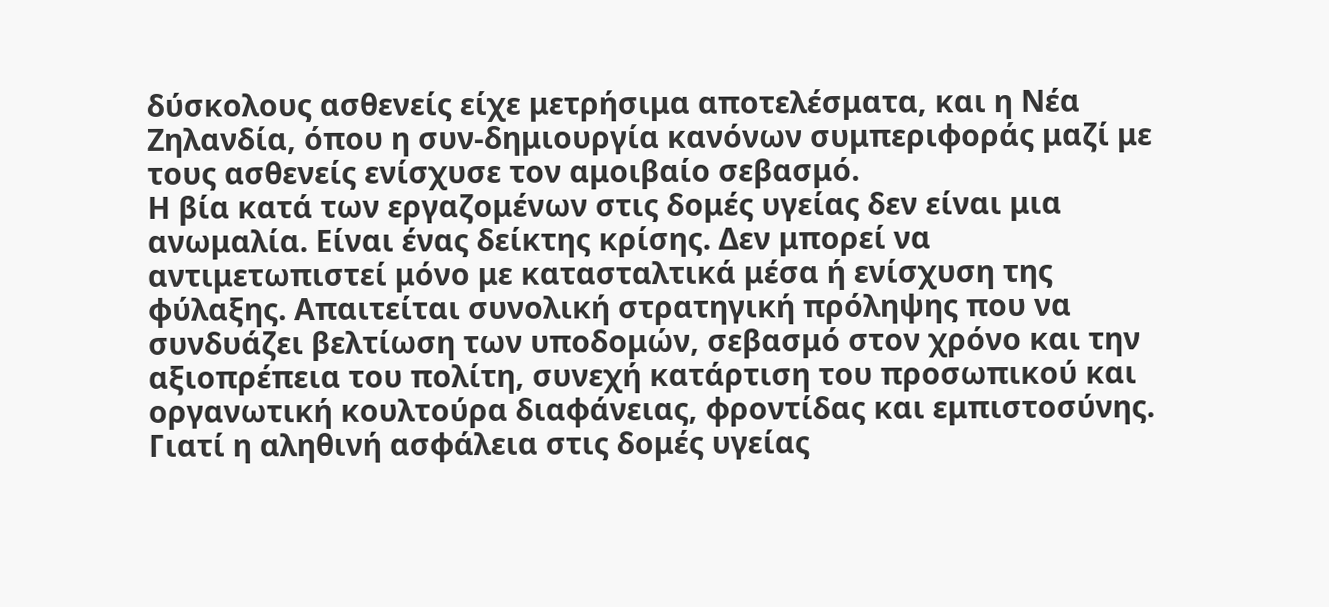δύσκολους ασθενείς είχε μετρήσιμα αποτελέσματα, και η Νέα Ζηλανδία, όπου η συν-δημιουργία κανόνων συμπεριφοράς μαζί με τους ασθενείς ενίσχυσε τον αμοιβαίο σεβασμό.
Η βία κατά των εργαζομένων στις δομές υγείας δεν είναι μια ανωμαλία. Είναι ένας δείκτης κρίσης. Δεν μπορεί να αντιμετωπιστεί μόνο με κατασταλτικά μέσα ή ενίσχυση της φύλαξης. Απαιτείται συνολική στρατηγική πρόληψης που να συνδυάζει βελτίωση των υποδομών, σεβασμό στον χρόνο και την αξιοπρέπεια του πολίτη, συνεχή κατάρτιση του προσωπικού και οργανωτική κουλτούρα διαφάνειας, φροντίδας και εμπιστοσύνης. Γιατί η αληθινή ασφάλεια στις δομές υγείας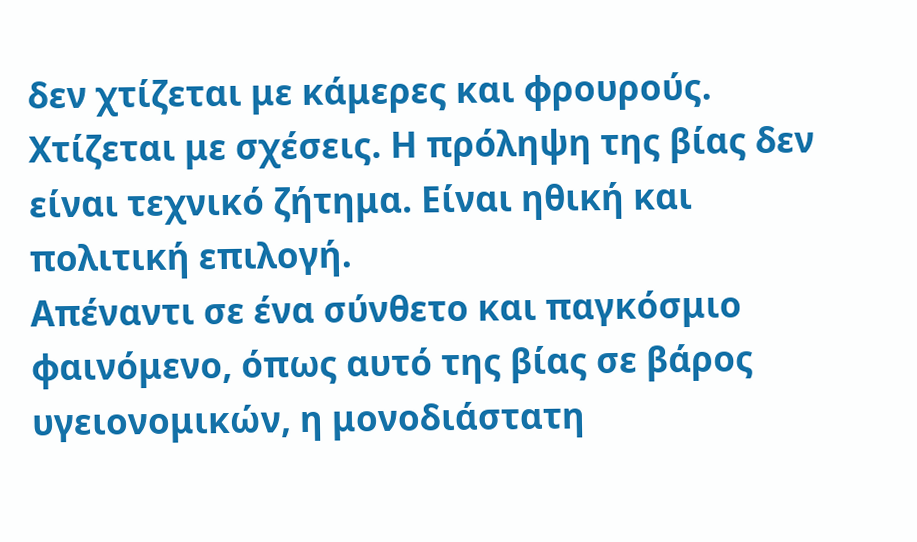δεν χτίζεται με κάμερες και φρουρούς. Χτίζεται με σχέσεις. Η πρόληψη της βίας δεν είναι τεχνικό ζήτημα. Είναι ηθική και πολιτική επιλογή.
Απέναντι σε ένα σύνθετο και παγκόσμιο φαινόμενο, όπως αυτό της βίας σε βάρος υγειονομικών, η μονοδιάστατη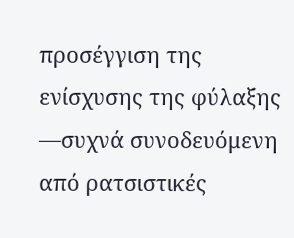προσέγγιση της ενίσχυσης της φύλαξης —συχνά συνοδευόμενη από ρατσιστικές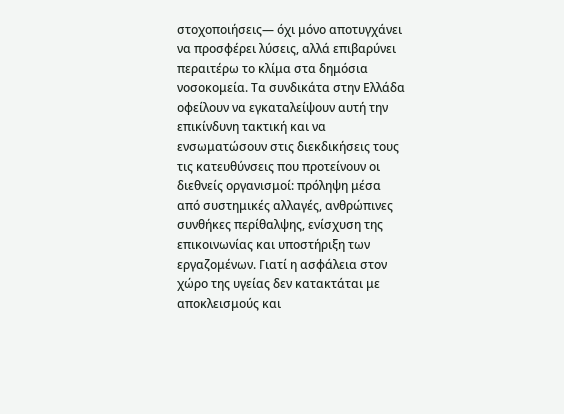στοχοποιήσεις— όχι μόνο αποτυγχάνει να προσφέρει λύσεις, αλλά επιβαρύνει περαιτέρω το κλίμα στα δημόσια νοσοκομεία. Τα συνδικάτα στην Ελλάδα οφείλουν να εγκαταλείψουν αυτή την επικίνδυνη τακτική και να ενσωματώσουν στις διεκδικήσεις τους τις κατευθύνσεις που προτείνουν οι διεθνείς οργανισμοί: πρόληψη μέσα από συστημικές αλλαγές, ανθρώπινες συνθήκες περίθαλψης, ενίσχυση της επικοινωνίας και υποστήριξη των εργαζομένων. Γιατί η ασφάλεια στον χώρο της υγείας δεν κατακτάται με αποκλεισμούς και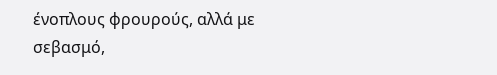ένοπλους φρουρούς, αλλά με σεβασμό,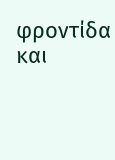φροντίδα και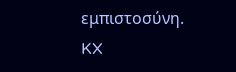εμπιστοσύνη.
KX